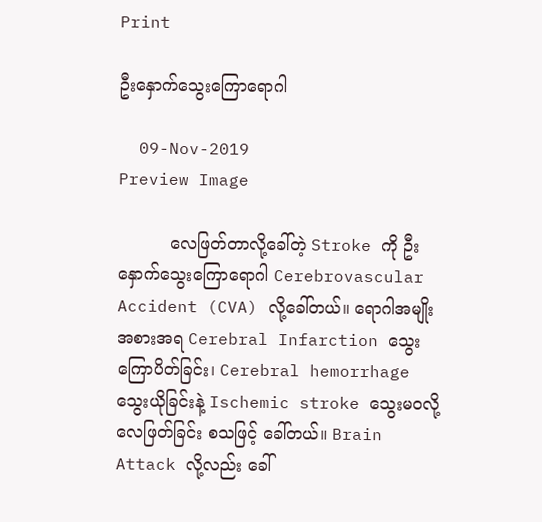Print

ဦးနှောက်သွေးကြောရောဂါ

  09-Nov-2019
Preview Image

          လေဖြတ်တာလို့ခေါ်တဲ့ Stroke ကို ဦးနှောက်သွေးကြောရောဂါ Cerebrovascular Accident (CVA) လို့ခေါ်တယ်။ ရောဂါအမျိုးအစားအရ Cerebral Infarction သွေးကြောပိတ်ခြင်း၊ Cerebral hemorrhage သွေးယိုခြင်းနဲ့ Ischemic stroke သွေးမဝလို့ လေဖြတ်ခြင်း စသဖြင့် ခေါ်တယ်။ Brain Attack လို့လည်း ခေါ်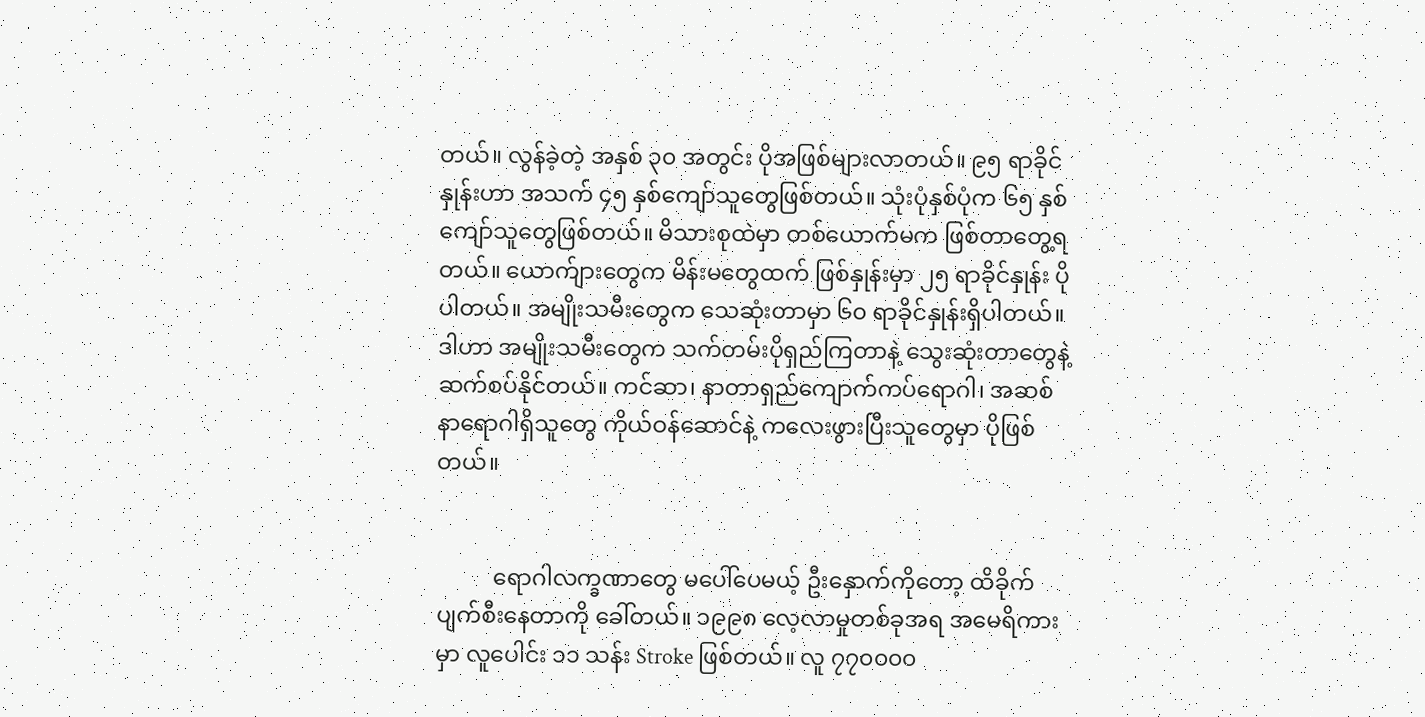တယ်။ လွန်ခဲ့တဲ့ အနှစ် ၃၀ အတွင်း ပိုအဖြစ်များလာတယ်။ ၉၅ ရာခိုင်နှုန်းဟာ အသက် ၄၅ နှစ်ကျော်သူတွေဖြစ်တယ်။ သုံးပုံနှစ်ပုံက ၆၅ နှစ်ကျော်သူတွေဖြစ်တယ်။ မိသားစုထဲမှာ တစ်ယောက်မက ဖြစ်တာတွေ့ရတယ်။ ယောက်ျားတွေက မိန်းမတွေထက် ဖြစ်နှုန်းမှာ ၂၅ ရာခိုင်နှုန်း ပိုပါတယ်။ အမျိုးသမီးတွေက သေဆုံးတာမှာ ၆၀ ရာခိုင်နှုန်းရှိပါတယ်။ ဒါဟာ အမျိုးသမီးတွေက သက်တမ်းပိုရှည်ကြတာနဲ့ သွေးဆုံးတာတွေနဲ့ ဆက်စပ်နိုင်တယ်။ ကင်ဆာ၊ နာတာရှည်ကျောက်ကပ်ရောဂါ၊ အဆစ်နာရောဂါရှိသူတွေ ကိုယ်ဝန်ဆောင်နဲ့ ကလေးဖွားပြီးသူတွေမှာ ပိုဖြစ်တယ်။


          ရောဂါလက္ခဏာတွေ မပေါ်ပေမယ့် ဦးနှောက်ကိုတော့ ထိခိုက်ပျက်စီးနေတာကို ခေါ်တယ်။ ၁၉၉၈ လေ့လာမှုတစ်ခုအရ အမေရိကားမှာ လူပေါင်း ၁၁ သန်း Stroke ဖြစ်တယ်။ လူ ၇၇၀၀၀၀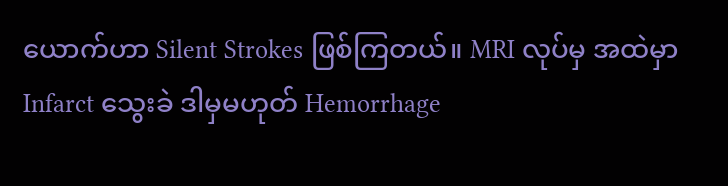ယောက်ဟာ Silent Strokes ဖြစ်ကြတယ်။ MRI လုပ်မှ အထဲမှာ Infarct သွေးခဲ ဒါမှမဟုတ် Hemorrhage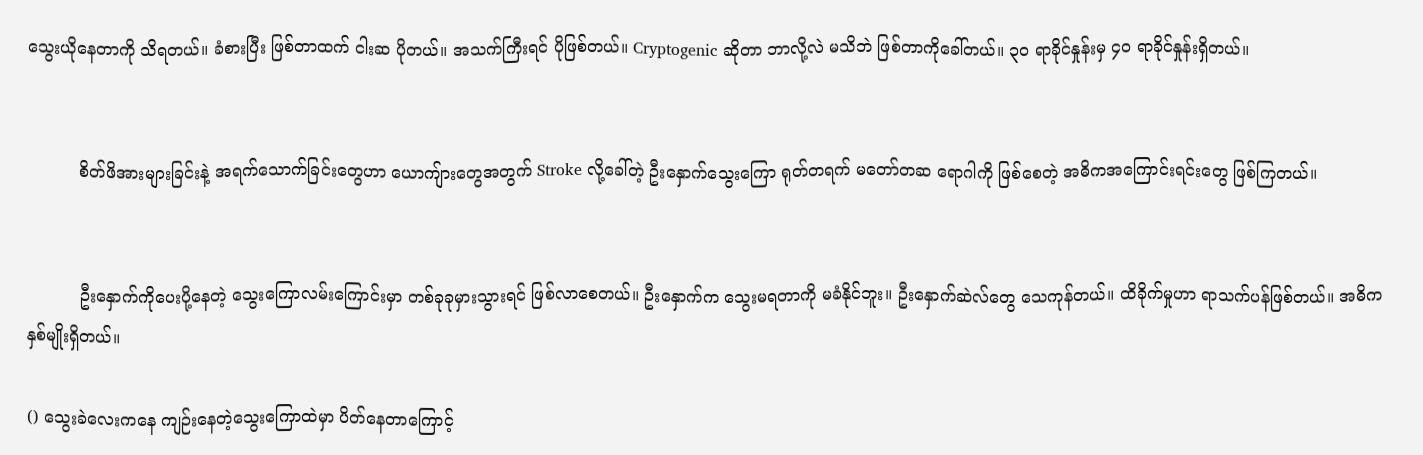သွေးယိုနေတာကို သိရတယ်။ ခံစားပြီး ဖြစ်တာထက် ငါးဆ ပိုတယ်။ အသက်ကြီးရင် ပိုဖြစ်တယ်။ Cryptogenic ဆိုတာ ဘာလို့လဲ မသိဘဲ ဖြစ်တာကိုခေါ်တယ်။ ၃၀ ရာခိုင်နှုန်းမှ ၄၀ ရာခိုင်နှုန်းရှိတယ်။


          စိတ်ဖိအားများခြင်းနဲ့ အရက်သောက်ခြင်းတွေဟာ ယောကျ်ားတွေအတွက် Stroke လို့ခေါ်တဲ့ ဦးနှောက်သွေးကြော ရုတ်တရက် မတော်တဆ ရောဂါကို ဖြစ်စေတဲ့ အဓိကအကြောင်းရင်းတွေ ဖြစ်ကြတယ်။


          ဦးနှောက်ကိုပေးပို့နေတဲ့ သွေးကြောလမ်းကြောင်းမှာ တစ်ခုခုမှားသွားရင် ဖြစ်လာစေတယ်။ ဦးနှောက်က သွေးမရတာကို မခံနိုင်ဘူး။ ဦးနှောက်ဆဲလ်တွေ သေကုန်တယ်။ ထိခိုက်မှုဟာ ရာသက်ပန်ဖြစ်တယ်။ အဓိက နှစ်မျိုးရှိတယ်။

() သွေးခဲလေးကနေ ကျဉ်းနေတဲ့သွေးကြောထဲမှာ ပိတ်နေတာကြောင့်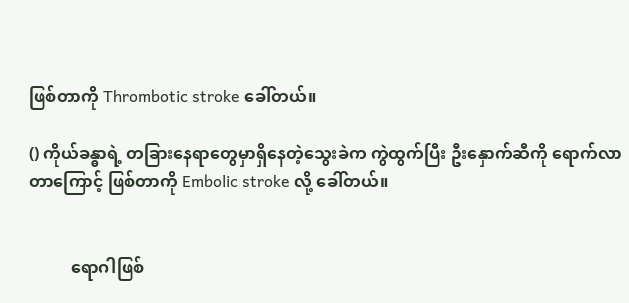ဖြစ်တာကို Thrombotic stroke ခေါ်တယ်။

() ကိုယ်ခန္ဓာရဲ့ တခြားနေရာတွေမှာရှိနေတဲ့သွေးခဲက ကွဲထွက်ပြီး ဦးနှောက်ဆီကို ရောက်လာတာကြောင့် ဖြစ်တာကို Embolic stroke လို့ ခေါ်တယ်။


          ရောဂါဖြစ်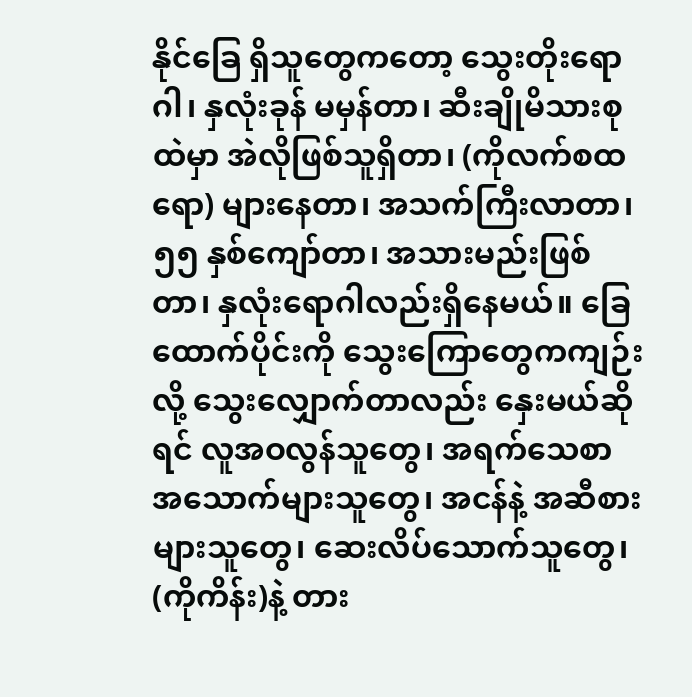နိုင်ခြေ ရှိသူတွေကတော့ သွေးတိုးရောဂါ၊ နှလုံးခုန် မမှန်တာ၊ ဆီးချိုမိသားစုထဲမှာ အဲလိုဖြစ်သူရှိတာ၊ (ကိုလက်စထရော) များနေတာ၊ အသက်ကြီးလာတာ၊ ၅၅ နှစ်ကျော်တာ၊ အသားမည်းဖြစ်တာ၊ နှလုံးရောဂါလည်းရှိနေမယ်။ ခြေထောက်ပိုင်းကို သွေးကြောတွေကကျဉ်းလို့ သွေးလျှောက်တာလည်း နှေးမယ်ဆိုရင် လူအဝလွန်သူတွေ၊ အရက်သေစာ အသောက်များသူတွေ၊ အငန်နဲ့ အဆီစား များသူတွေ၊ ဆေးလိပ်သောက်သူတွေ၊ (ကိုကိန်း)နဲ့ တား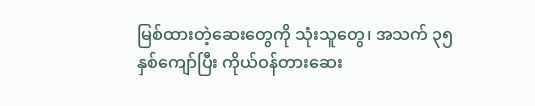မြစ်ထားတဲ့ဆေးတွေကို သုံးသူတွေ၊ အသက် ၃၅ နှစ်ကျော်ပြီး ကိုယ်ဝန်တားဆေး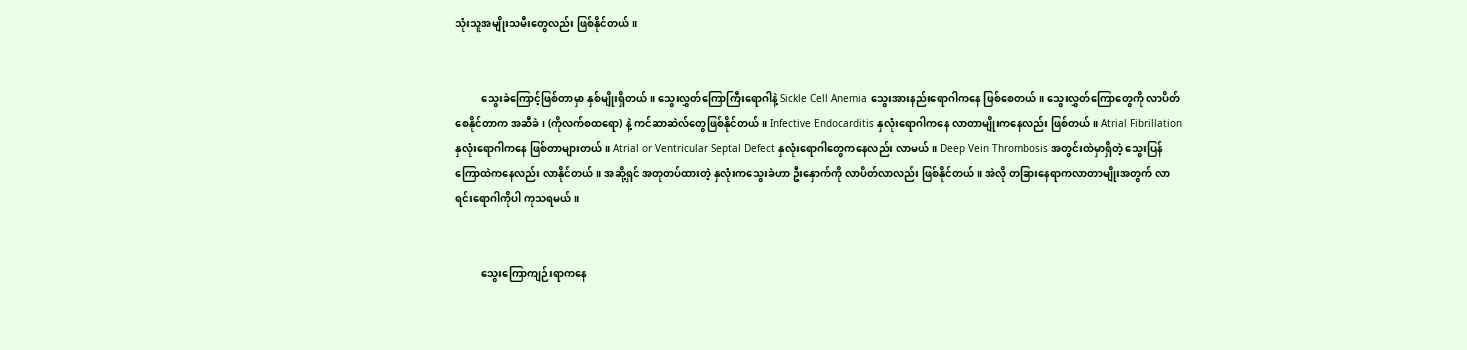သုံးသူအမျိုးသမီးတွေလည်း ဖြစ်နိုင်တယ်။


          သွေးခဲကြောင့်ဖြစ်တာမှာ နှစ်မျိုးရှိတယ်။ သွေးလွှတ်ကြောကြီးရောဂါနဲ့ Sickle Cell Anemia သွေးအားနည်းရောဂါကနေ ဖြစ်စေတယ်။ သွေးလွှတ်ကြောတွေကို လာပိတ်စေနိုင်တာက အဆီခဲ၊ (ကိုလက်စထရော) နဲ့ ကင်ဆာဆဲလ်တွေဖြစ်နိုင်တယ်။ Infective Endocarditis နှလုံးရောဂါကနေ လာတာမျိုးကနေလည်း ဖြစ်တယ်။ Atrial Fibrillation နှလုံးရောဂါကနေ ဖြစ်တာများတယ်။ Atrial or Ventricular Septal Defect နှလုံးရောဂါတွေကနေလည်း လာမယ်။ Deep Vein Thrombosis အတွင်းထဲမှာရှိတဲ့ သွေးပြန်ကြောထဲကနေလည်း လာနိုင်တယ်။ အဆို့ရှင် အတုတပ်ထားတဲ့ နှလုံးကသွေးခဲဟာ ဦးနှောက်ကို လာပိတ်လာလည်း ဖြစ်နိုင်တယ်။ အဲလို တခြားနေရာကလာတာမျိုးအတွက် လာရင်းရောဂါကိုပါ ကုသရမယ်။


          သွေးကြောကျဉ်းရာကနေ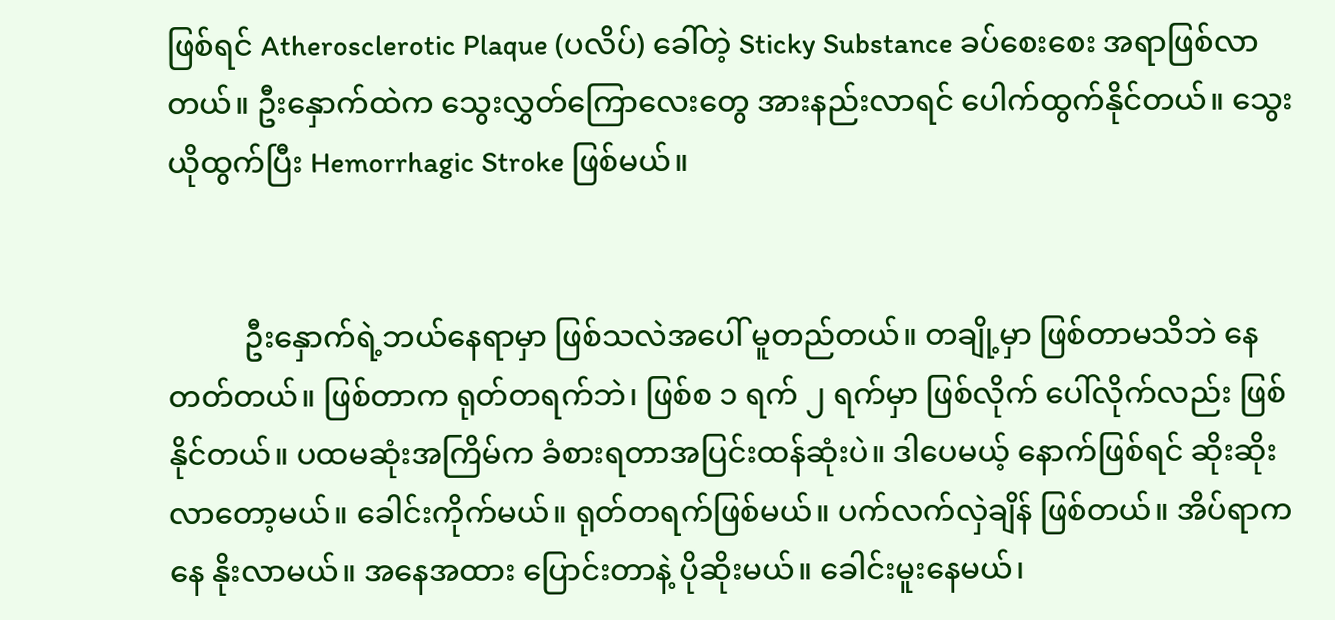ဖြစ်ရင် Atherosclerotic Plaque (ပလိပ်) ခေါ်တဲ့ Sticky Substance ခပ်စေးစေး အရာဖြစ်လာတယ်။ ဦးနှောက်ထဲက သွေးလွှတ်ကြောလေးတွေ အားနည်းလာရင် ပေါက်ထွက်နိုင်တယ်။ သွေးယိုထွက်ပြီး Hemorrhagic Stroke ဖြစ်မယ်။


          ဦးနှောက်ရဲ့ဘယ်နေရာမှာ ဖြစ်သလဲအပေါ် မူတည်တယ်။ တချို့မှာ ဖြစ်တာမသိဘဲ နေတတ်တယ်။ ဖြစ်တာက ရုတ်တရက်ဘဲ၊ ဖြစ်စ ၁ ရက် ၂ ရက်မှာ ဖြစ်လိုက် ပေါ်လိုက်လည်း ဖြစ်နိုင်တယ်။ ပထမဆုံးအကြိမ်က ခံစားရတာအပြင်းထန်ဆုံးပဲ။ ဒါပေမယ့် နောက်ဖြစ်ရင် ဆိုးဆိုးလာတော့မယ်။ ခေါင်းကိုက်မယ်။ ရုတ်တရက်ဖြစ်မယ်။ ပက်လက်လှဲချိန် ဖြစ်တယ်။ အိပ်ရာကနေ နိုးလာမယ်။ အနေအထား ပြောင်းတာနဲ့ ပိုဆိုးမယ်။ ခေါင်းမူးနေမယ်၊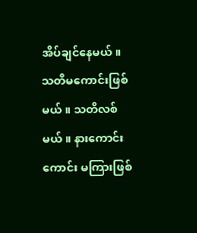အိပ်ချင်နေမယ်။ သတိမကောင်းဖြစ်မယ်။ သတိလစ်မယ်။ နားကောင်းကောင်း မကြားဖြစ်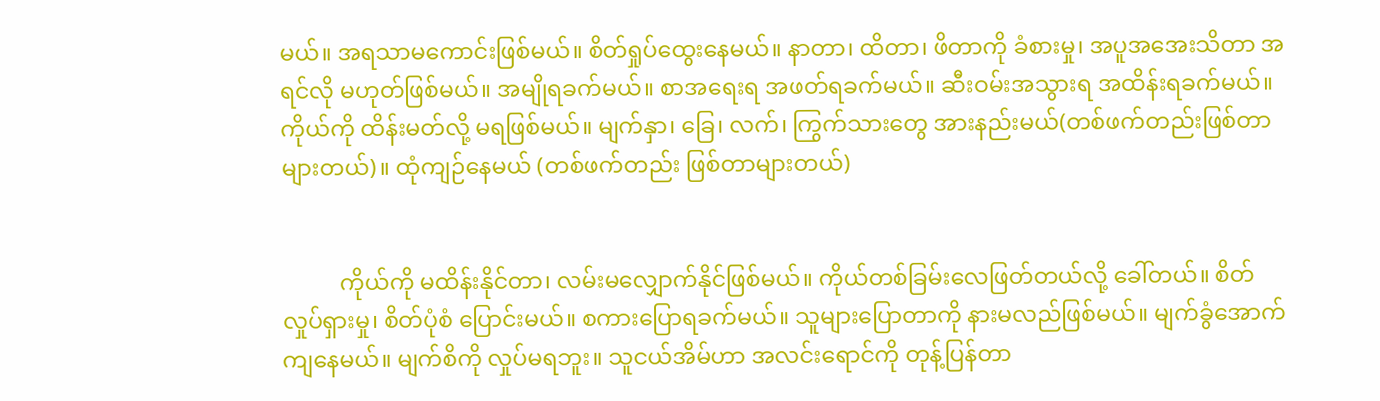မယ်။ အရသာမကောင်းဖြစ်မယ်။ စိတ်ရှုပ်ထွေးနေမယ်။ နာတာ၊ ထိတာ၊ ဖိတာကို ခံစားမှု၊ အပူအအေးသိတာ အရင်လို မဟုတ်ဖြစ်မယ်။ အမျိုရခက်မယ်။ စာအရေးရ အဖတ်ရခက်မယ်။ ဆီးဝမ်းအသွားရ အထိန်းရခက်မယ်။ ကိုယ်ကို ထိန်းမတ်လို့ မရဖြစ်မယ်။ မျက်နှာ၊ ခြေ၊ လက်၊ ကြွက်သားတွေ အားနည်းမယ်(တစ်ဖက်တည်းဖြစ်တာများတယ်)။ ထုံကျဉ်နေမယ် (တစ်ဖက်တည်း ဖြစ်တာများတယ်)


          ကိုယ်ကို မထိန်းနိုင်တာ၊ လမ်းမလျှောက်နိုင်ဖြစ်မယ်။ ကိုယ်တစ်ခြမ်းလေဖြတ်တယ်လို့ ခေါ်တယ်။ စိတ်လှုပ်ရှားမှု၊ စိတ်ပုံစံ ပြောင်းမယ်။ စကားပြောရခက်မယ်။ သူများပြောတာကို နားမလည်ဖြစ်မယ်။ မျက်ခွံအောက်ကျနေမယ်။ မျက်စိကို လှုပ်မရဘူး။ သူငယ်အိမ်ဟာ အလင်းရောင်ကို တုန့်ပြန်တာ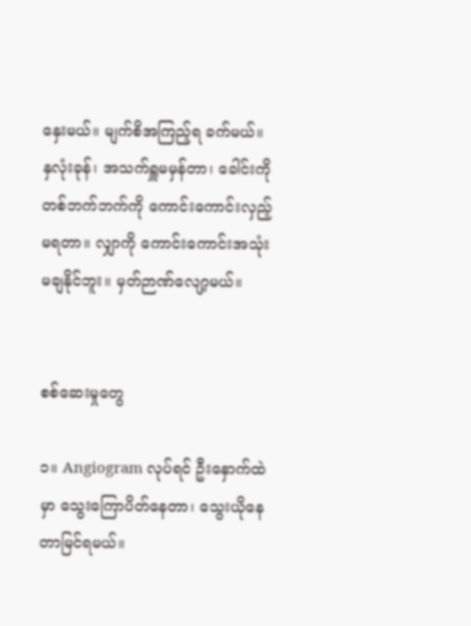နှေးမယ်။ မျက်စိအကြည့်ရ ခက်မယ်။ နှလုံးခုန်၊ အသက်ရှူမမှန်တာ၊ ခေါင်းကို တစ်ဘက်ဘက်ကို ကောင်းကောင်းလှည့်မရတာ။ လျှာကို ကောင်းကောင်းအသုံးမချနိုင်ဘူး။ မှတ်ဉာဏ်လျော့မယ်။


စစ်ဆေးမှုတွေ

၁။ Angiogram လုပ်ရင် ဦးနှောက်ထဲမှာ သွေးကြောပိတ်နေတာ၊ သွေးယိုနေတာမြင်ရမယ်။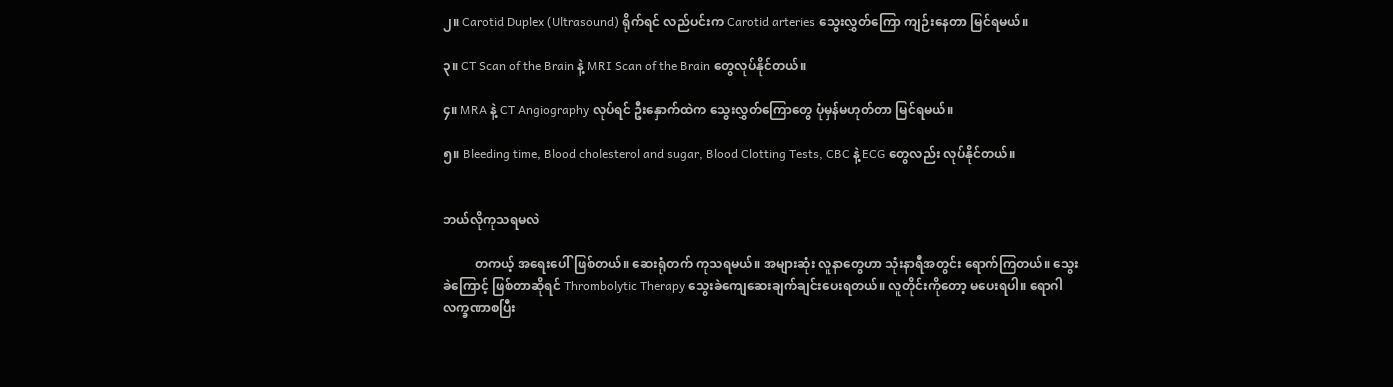၂။ Carotid Duplex (Ultrasound) ရိုက်ရင် လည်ပင်းက Carotid arteries သွေးလွှတ်ကြော ကျဉ်းနေတာ မြင်ရမယ်။

၃။ CT Scan of the Brain နဲ့ MRI Scan of the Brain တွေလုပ်နိုင်တယ်။

၄။ MRA နဲ့ CT Angiography လုပ်ရင် ဦးနှောက်ထဲက သွေးလွှတ်ကြောတွေ ပုံမှန်မဟုတ်တာ မြင်ရမယ်။

၅။ Bleeding time, Blood cholesterol and sugar, Blood Clotting Tests, CBC နဲ့ ECG တွေလည်း လုပ်နိုင်တယ်။


ဘယ်လိုကုသရမလဲ

          တကယ့် အရေးပေါ်ဖြစ်တယ်။ ဆေးရုံတက် ကုသရမယ်။ အများဆုံး လူနာတွေဟာ သုံးနာရီအတွင်း ရောက်ကြတယ်။ သွေးခဲကြောင့် ဖြစ်တာဆိုရင် Thrombolytic Therapy သွေးခဲကျေဆေးချက်ချင်းပေးရတယ်။ လူတိုင်းကိုတော့ မပေးရပါ။ ရောဂါလက္ခဏာစပြီး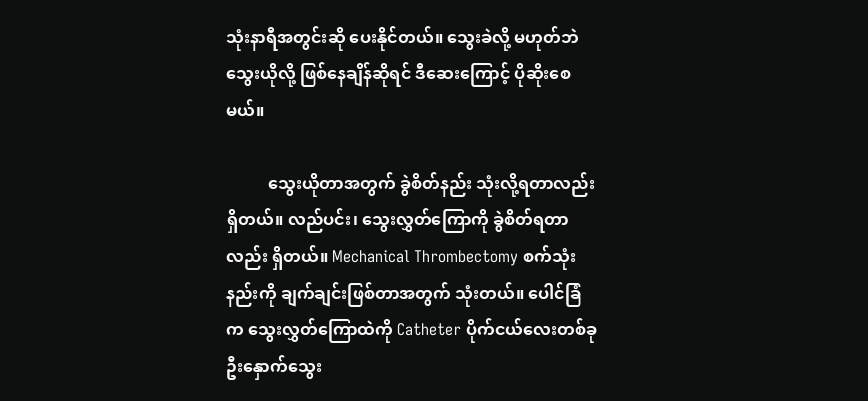သုံးနာရီအတွင်းဆို ပေးနိုင်တယ်။ သွေးခဲလို့ မဟုတ်ဘဲ သွေးယိုလို့ ဖြစ်နေချိန်ဆိုရင် ဒီဆေးကြောင့် ပိုဆိုးစေမယ်။

          သွေးယိုတာအတွက် ခွဲစိတ်နည်း သုံးလို့ရတာလည်း ရှိတယ်။ လည်ပင်း၊ သွေးလွှတ်ကြောကို ခွဲစိတ်ရတာလည်း ရှိတယ်။ Mechanical Thrombectomy စက်သုံးနည်းကို ချက်ချင်းဖြစ်တာအတွက် သုံးတယ်။ ပေါင်ခြံက သွေးလွှတ်ကြောထဲကို Catheter ပိုက်ငယ်လေးတစ်ခု ဦးနှောက်သွေး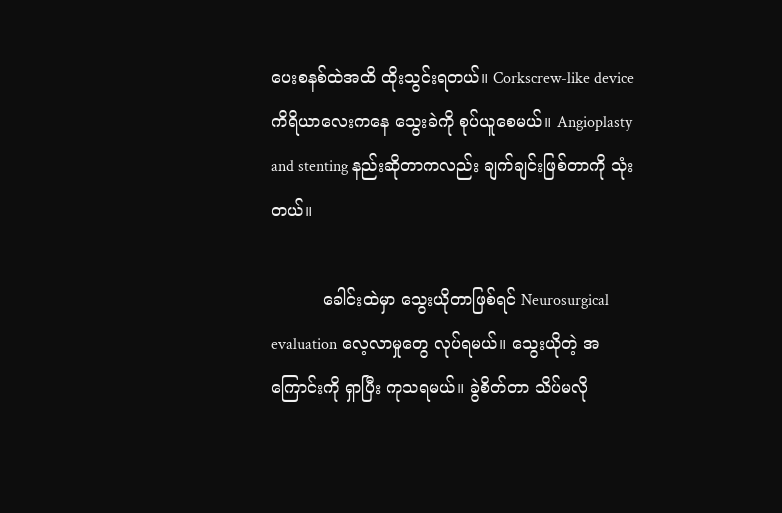ပေးစနစ်ထဲအထိ ထိုးသွင်းရတယ်။ Corkscrew-like device ကိရိယာလေးကနေ သွေးခဲကို စုပ်ယူစေမယ်။ Angioplasty and stenting နည်းဆိုတာကလည်း ချက်ချင်းဖြစ်တာကို သုံးတယ်။

          ခေါင်းထဲမှာ သွေးယိုတာဖြစ်ရင် Neurosurgical evaluation လေ့လာမှုတွေ လုပ်ရမယ်။ သွေးယိုတဲ့ အကြောင်းကို ရှာပြီး ကုသရမယ်။ ခွဲစိတ်တာ သိပ်မလို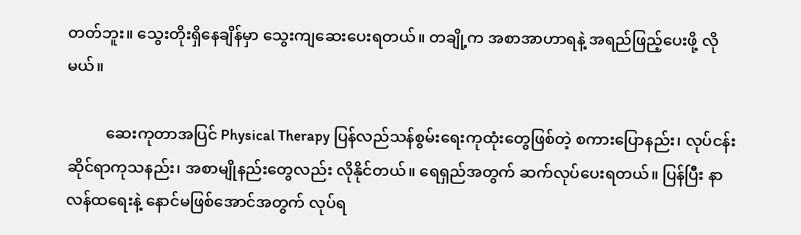တတ်ဘူး။ သွေးတိုးရှိနေချိန်မှာ သွေးကျဆေးပေးရတယ်။ တချို့က အစာအာဟာရနဲ့ အရည်ဖြည့်ပေးဖို့ လိုမယ်။

          ဆေးကုတာအပြင် Physical Therapy ပြန်လည်သန်စွမ်းရေးကုထုံးတွေဖြစ်တဲ့ စကားပြောနည်း၊ လုပ်ငန်းဆိုင်ရာကုသနည်း၊ အစာမျိုနည်းတွေလည်း လိုနိုင်တယ်။ ရေရှည်အတွက် ဆက်လုပ်ပေးရတယ်။ ပြန်ပြီး နာလန်ထရေးနဲ့ နောင်မဖြစ်အောင်အတွက် လုပ်ရ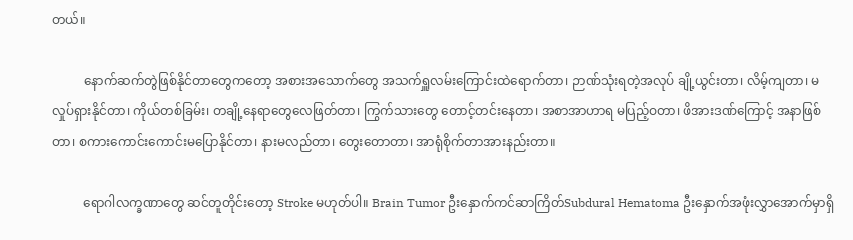တယ်။

          နောက်ဆက်တွဲဖြစ်နိုင်တာတွေကတော့ အစားအသောက်တွေ အသက်ရှူလမ်းကြောင်းထဲရောက်တာ၊ ဉာဏ်သုံးရတဲ့အလုပ် ချို့ယွင်းတာ၊ လိမ့်ကျတာ၊ မလှုပ်ရှားနိုင်တာ၊ ကိုယ်တစ်ခြမ်း၊ တချို့နေရာတွေလေဖြတ်တာ၊ ကြွက်သားတွေ တောင့်တင်းနေတာ၊ အစာအာဟာရ မပြည့်ဝတာ၊ ဖိအားဒဏ်ကြောင့် အနာဖြစ်တာ၊ စကားကောင်းကောင်းမပြောနိုင်တာ၊ နားမလည်တာ၊ တွေးတောတာ၊ အာရုံစိုက်တာအားနည်းတာ။

          ရောဂါလက္ခဏာတွေ ဆင်တူတိုင်းတော့ Stroke မဟုတ်ပါ။ Brain Tumor ဦးနှောက်ကင်ဆာကြိတ်Subdural Hematoma ဦးနှောက်အဖုံးလွှာအောက်မှာရှိ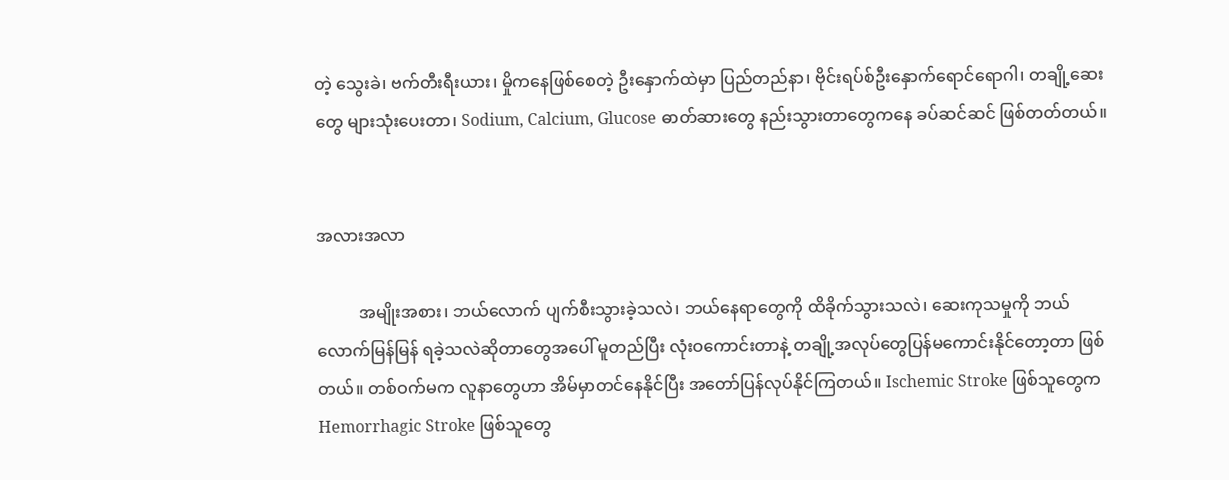တဲ့ သွေးခဲ၊ ဗက်တီးရီးယား၊ မှိုကနေဖြစ်စေတဲ့ ဦးနှောက်ထဲမှာ ပြည်တည်နာ၊ ဗိုင်းရပ်စ်ဦးနှောက်ရောင်ရောဂါ၊ တချို့ဆေးတွေ များသုံးပေးတာ၊ Sodium, Calcium, Glucose ဓာတ်ဆားတွေ နည်းသွားတာတွေကနေ ခပ်ဆင်ဆင် ဖြစ်တတ်တယ်။


အလားအလာ

          အမျိုးအစား၊ ဘယ်လောက် ပျက်စီးသွားခဲ့သလဲ၊ ဘယ်နေရာတွေကို ထိခိုက်သွားသလဲ၊ ဆေးကုသမှုကို ဘယ်လောက်မြန်မြန် ရခဲ့သလဲဆိုတာတွေအပေါ် မူတည်ပြီး လုံးဝကောင်းတာနဲ့ တချို့အလုပ်တွေပြန်မကောင်းနိုင်တော့တာ ဖြစ်တယ်။ တစ်ဝက်မက လူနာတွေဟာ အိမ်မှာတင်နေနိုင်ပြီး အတော်ပြန်လုပ်နိုင်ကြတယ်။ Ischemic Stroke ဖြစ်သူတွေက Hemorrhagic Stroke ဖြစ်သူတွေ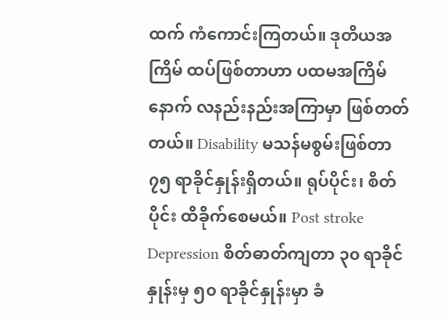ထက် ကံကောင်းကြတယ်။ ဒုတိယအကြိမ် ထပ်ဖြစ်တာဟာ ပထမအကြိမ်နောက် လနည်းနည်းအကြာမှာ ဖြစ်တတ်တယ်။ Disability မသန်မစွမ်းဖြစ်တာ ၇၅ ရာခိုင်နှုန်းရှိတယ်။ ရုပ်ပိုင်း၊ စိတ်ပိုင်း ထိခိုက်စေမယ်။ Post stroke Depression စိတ်ဓာတ်ကျတာ ၃၀ ရာခိုင်နှုန်းမှ ၅၀ ရာခိုင်နှုန်းမှာ ခံ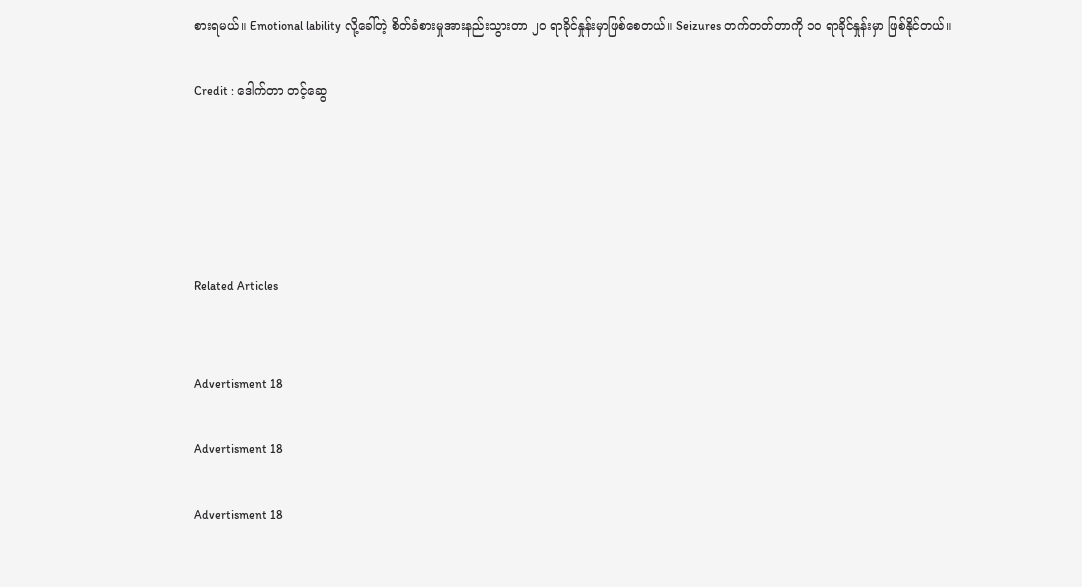စားရမယ်။ Emotional lability လို့ခေါ်တဲ့ စိတ်ခံစားမှုအားနည်းသွားတာ ၂၀ ရာခိုင်နှုန်းမှာဖြစ်စေတယ်။ Seizures တက်တတ်တာကို ၁၀ ရာခိုင်နှုန်းမှာ ဖြစ်နိုင်တယ်။

Credit : ဒေါက်တာ တင့်ဆွေ





Related Articles


Advertisment 18

Advertisment 18

Advertisment 18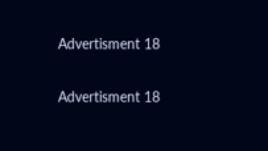Advertisment 18

Advertisment 18